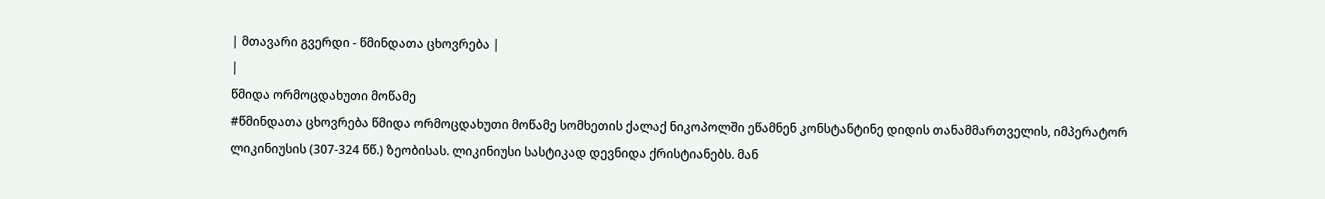| მთავარი გვერდი - წმინდათა ცხოვრება |
|
წმიდა ორმოცდახუთი მოწამე
#წმინდათა ცხოვრება წმიდა ორმოცდახუთი მოწამე სომხეთის ქალაქ ნიკოპოლში ეწამნენ კონსტანტინე დიდის თანამმართველის, იმპერატორ ლიკინიუსის (307-324 წწ.) ზეობისას. ლიკინიუსი სასტიკად დევნიდა ქრისტიანებს. მან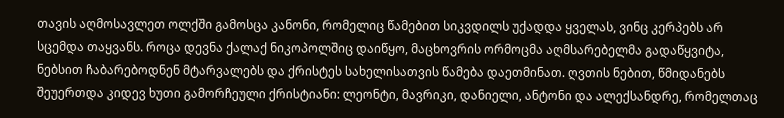თავის აღმოსავლეთ ოლქში გამოსცა კანონი, რომელიც წამებით სიკვდილს უქადდა ყველას, ვინც კერპებს არ სცემდა თაყვანს. როცა დევნა ქალაქ ნიკოპოლშიც დაიწყო, მაცხოვრის ორმოცმა აღმსარებელმა გადაწყვიტა, ნებსით ჩაბარებოდნენ მტარვალებს და ქრისტეს სახელისათვის წამება დაეთმინათ. ღვთის ნებით, წმიდანებს შეუერთდა კიდევ ხუთი გამორჩეული ქრისტიანი: ლეონტი, მავრიკი, დანიელი, ანტონი და ალექსანდრე, რომელთაც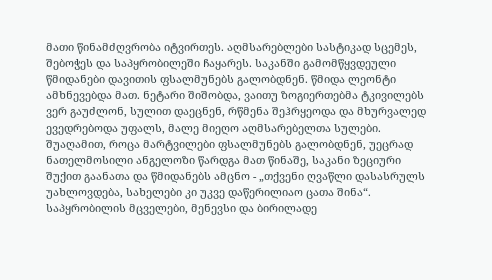მათი წინამძღვრობა იტვირთეს. აღმსარებლები სასტიკად სცემეს, შებოჭეს და საპყრობილეში ჩაყარეს. საკანში გამომწყვდეული წმიდანები დავითის ფსალმუნებს გალობდნენ. წმიდა ლეონტი ამხნევებდა მათ. ნეტარი შიშობდა, ვაითუ ზოგიერთებმა ტკივილებს ვერ გაუძლონ, სულით დაეცნენ, რწმენა შეჰრყეოდა და მხურვალედ ევედრებოდა უფალს, მალე მიეღო აღმსარებელთა სულები. შუაღამით, როცა მარტვილები ფსალმუნებს გალობდნენ, უეცრად ნათელმოსილი ანგელოზი წარდგა მათ წინაშე, საკანი ზეციური შუქით გაანათა და წმიდანებს ამცნო - „თქვენი ღვაწლი დასასრულს უახლოვდება, სახელები კი უკვე დაწერილიაო ცათა შინა“. საპყრობილის მცველები, მენევსი და ბირილადე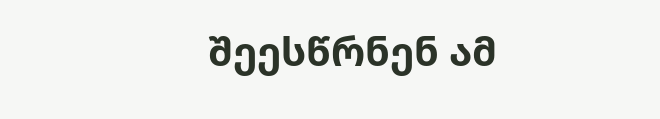შეესწრნენ ამ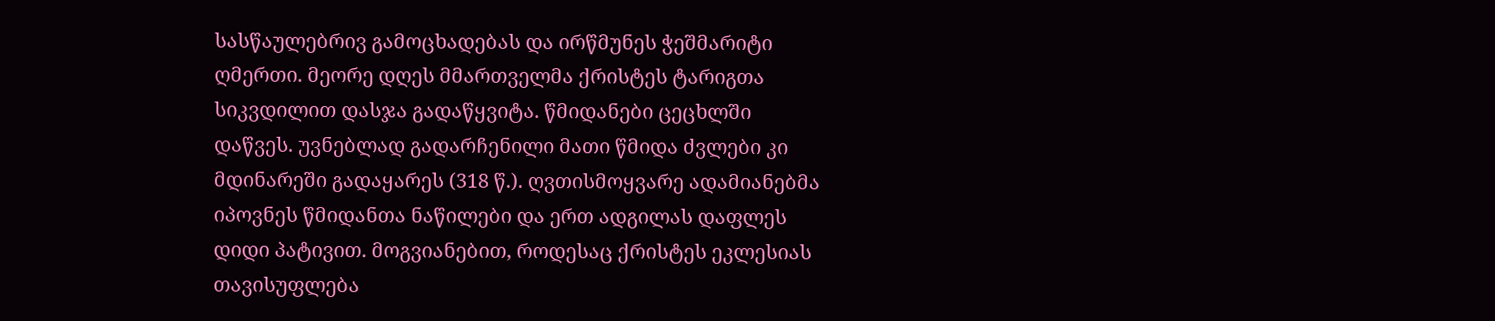სასწაულებრივ გამოცხადებას და ირწმუნეს ჭეშმარიტი ღმერთი. მეორე დღეს მმართველმა ქრისტეს ტარიგთა სიკვდილით დასჯა გადაწყვიტა. წმიდანები ცეცხლში დაწვეს. უვნებლად გადარჩენილი მათი წმიდა ძვლები კი მდინარეში გადაყარეს (318 წ.). ღვთისმოყვარე ადამიანებმა იპოვნეს წმიდანთა ნაწილები და ერთ ადგილას დაფლეს დიდი პატივით. მოგვიანებით, როდესაც ქრისტეს ეკლესიას თავისუფლება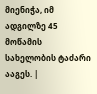მიენიჭა, იმ ადგილზე 45 მოწამის სახელობის ტაძარი ააგეს. |